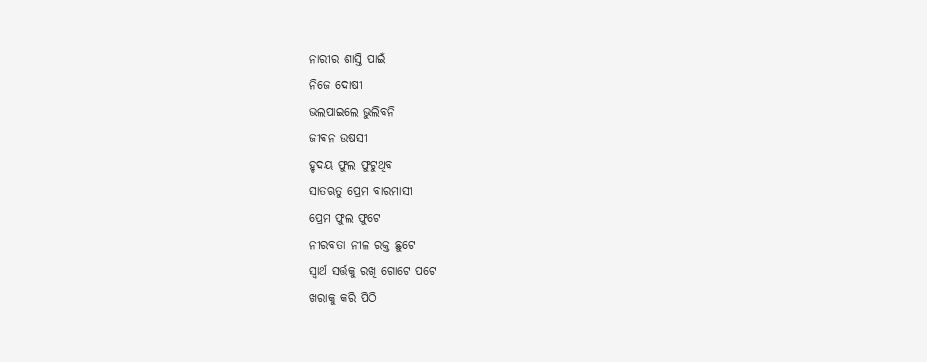ନାରୀର ଶାସ୍ତି ପାଇଁ
ନିଜେ ଦୋଷୀ
ଭଲପାଇଲେ ଭୁଲିବନି
ଜୀଵନ ଉଷସୀ
ହୃଦୟ ଫୁଲ ଫୁଟୁଥିବ
ସାତଋତୁ ପ୍ରେମ ବାରମାସୀ
ପ୍ରେମ ଫୁଲ ଫୁଟେ
ନୀରବତା ନୀଳ ରକ୍ତ ଛୁଟେ
ସ୍ୱାର୍ଥ ସର୍ତ୍ତକୁ ରଖି ଗୋଟେ ପଟେ
ଖରାକୁ କରି ପିଠି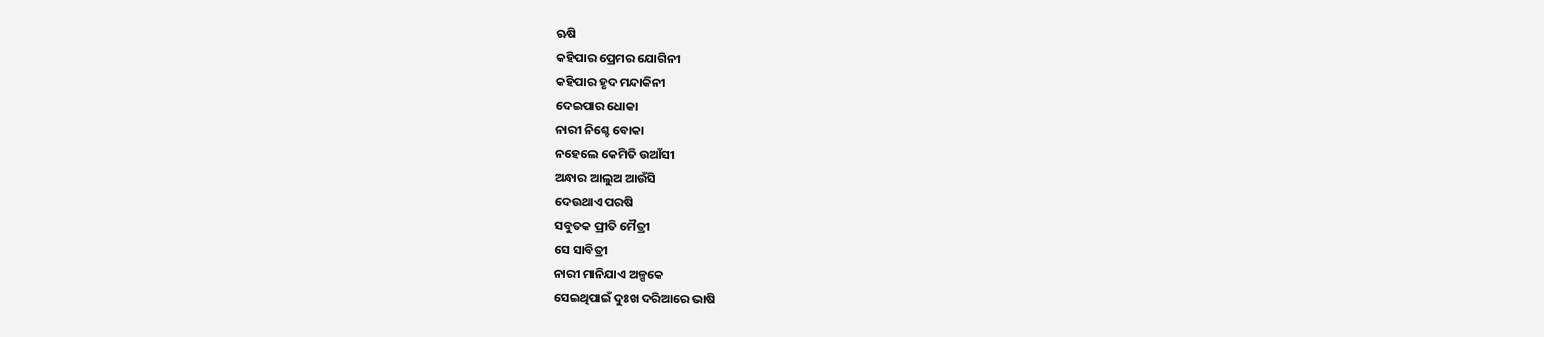ଋଷି
କହିପାର ପ୍ରେମର ଯୋଗିନୀ
କହିପାର ହୃଦ ମନ୍ଦାକିନୀ
ଦେଇପାର ଧୋକା
ନାରୀ ନିଶ୍ଚେ ବୋକା
ନହେଲେ କେମିତି ଉଆଁସୀ
ଅନ୍ଧାର ଆଲୁଅ ଆଉଁସି
ଦେଉଥାଏ ପରଷି
ସବୁତକ ପ୍ରୀତି ମୈତ୍ରୀ
ସେ ସାବିତ୍ରୀ
ନାରୀ ମାନିଯାଏ ଅଳ୍ପକେ
ସେଇଥିପାଇଁ ଦୁଃଖ ଦରିଆରେ ଭାଷି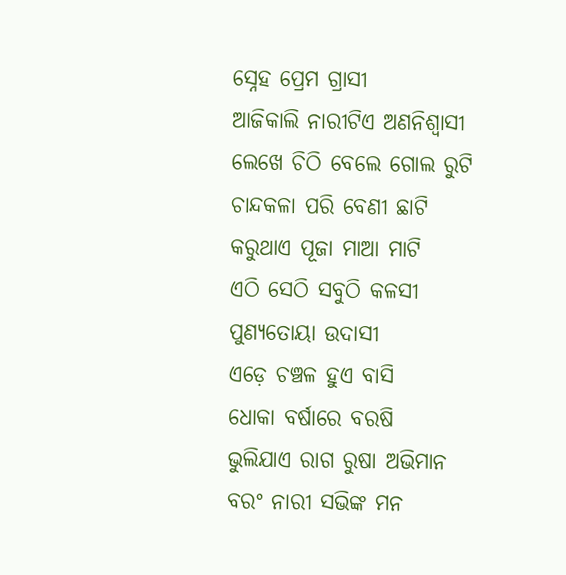ସ୍ନେହ ପ୍ରେମ ଗ୍ରାସୀ
ଆଜିକାଲି ନାରୀଟିଏ ଅଣନିଶ୍ୱାସୀ
ଲେଖେ ଚିଠି ବେଲେ ଗୋଲ ରୁଟି
ଚାନ୍ଦକଳା ପରି ବେଣୀ ଛାଟି
କରୁଥାଏ ପୂଜା ମାଆ ମାଟି
ଏଠି ସେଠି ସବୁଠି କଳସୀ
ପୁଣ୍ୟତୋୟା ଉଦାସୀ
ଏଡ଼େ ଚଞ୍ଚଳ ହୁଏ ବାସି
ଧୋକା ବର୍ଷାରେ ବରଷି
ଭୁଲିଯାଏ ରାଗ ରୁଷା ଅଭିମାନ
ବରଂ ନାରୀ ସଭିଙ୍କ ମନ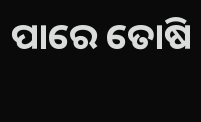ପାରେ ତୋଷି